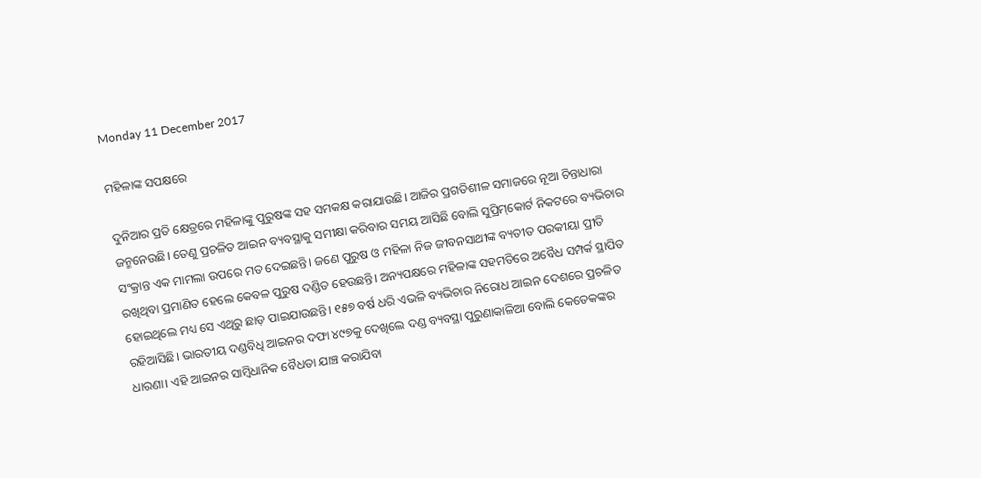Monday 11 December 2017

ମହିଳାଙ୍କ ସପକ୍ଷରେ

ଦୁନିଆର ପ୍ରତି କ୍ଷେତ୍ରରେ ମହିଳାଙ୍କୁ ପୁରୁଷଙ୍କ ସହ ସମକକ୍ଷ କରାଯାଉଛି। ଆଜିର ପ୍ରଗତିଶୀଳ ସମାଜରେ ନୂଆ ଚିନ୍ତାଧାରା ଜନ୍ମନେଉଛି। ତେଣୁ ପ୍ରଚଳିତ ଆଇନ ବ୍ୟବସ୍ଥାକୁ ସମୀକ୍ଷା କରିବାର ସମୟ ଆସିଛି ବୋଲି ସୁପ୍ରିମ୍‌କୋର୍ଟ ନିକଟରେ ବ୍ୟଭିଚାର ସଂକ୍ରାନ୍ତ ଏକ ମାମଲା ଉପରେ ମତ ଦେଇଛନ୍ତି। ଜଣେ ପୁରୁଷ ଓ ମହିଳା ନିଜ ଜୀବନସାଥୀଙ୍କ ବ୍ୟତୀତ ପରକୀୟା ପ୍ରୀତି ରଖିଥିବା ପ୍ରମାଣିତ ହେଲେ କେବଳ ପୁରୁଷ ଦଣ୍ଡିତ ହେଉଛନ୍ତି। ଅନ୍ୟପକ୍ଷରେ ମହିଳାଙ୍କ ସହମତିରେ ଅବୈଧ ସମ୍ପର୍କ ସ୍ଥାପିତ ହୋଇଥିଲେ ମଧ୍ୟ ସେ ଏଥିରୁ ଛାଡ଼ ପାଇଯାଉଛନ୍ତି। ୧୫୭ ବର୍ଷ ଧରି ଏଭଳି ବ୍ୟଭିଚାର ନିରୋଧ ଆଇନ ଦେଶରେ ପ୍ରଚଳିତ ରହିଆସିଛି। ଭାରତୀୟ ଦଣ୍ଡବିଧି ଆଇନର ଦଫା ୪୯୭କୁ ଦେଖିଲେ ଦଣ୍ଡ ବ୍ୟବସ୍ଥା ପୁରୁଣାକାଳିଆ ବୋଲି କେତେକଙ୍କର ଧାରଣା। ଏହି ଆଇନର ସାମ୍ବିଧାନିକ ବୈଧତା ଯାଞ୍ଚ କରାଯିବା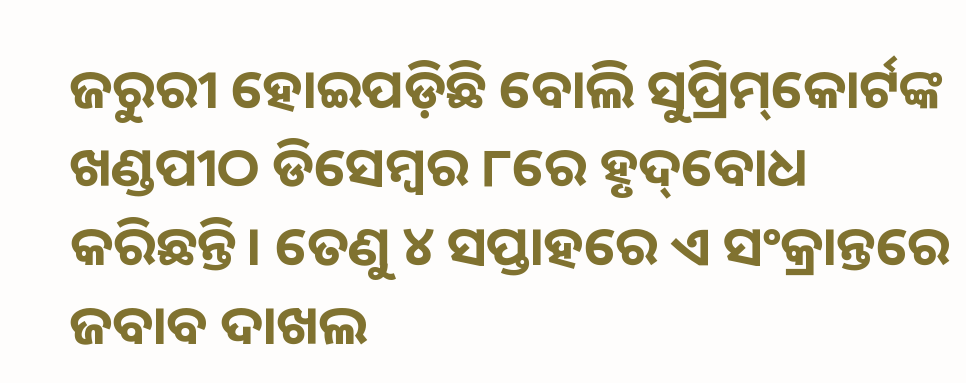ଜରୁରୀ ହୋଇପଡ଼ିଛି ବୋଲି ସୁପ୍ରିମ୍‌କୋର୍ଟଙ୍କ ଖଣ୍ଡପୀଠ ଡିସେମ୍ବର ୮ରେ ହୃଦ୍‌ବୋଧ କରିଛନ୍ତି। ତେଣୁ ୪ ସପ୍ତାହରେ ଏ ସଂକ୍ରାନ୍ତରେ ଜବାବ ଦାଖଲ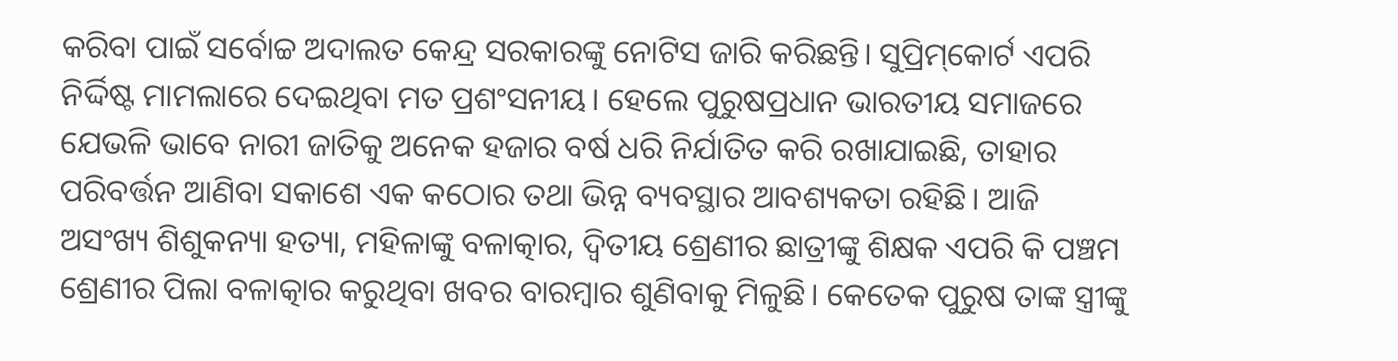କରିବା ପାଇଁ ସର୍ବୋଚ୍ଚ ଅଦାଲତ କେନ୍ଦ୍ର ସରକାରଙ୍କୁ ନୋଟିସ ଜାରି କରିଛନ୍ତି। ସୁପ୍ରିମ୍‌କୋର୍ଟ ଏପରି ନିର୍ଦ୍ଦିଷ୍ଟ ମାମଲାରେ ଦେଇଥିବା ମତ ପ୍ରଶଂସନୀୟ। ହେଲେ ପୁରୁଷପ୍ରଧାନ ଭାରତୀୟ ସମାଜରେ ଯେଭଳି ଭାବେ ନାରୀ ଜାତିକୁ ଅନେକ ହଜାର ବର୍ଷ ଧରି ନିର୍ଯାତିତ କରି ରଖାଯାଇଛି, ତାହାର ପରିବର୍ତ୍ତନ ଆଣିବା ସକାଶେ ଏକ କଠୋର ତଥା ଭିନ୍ନ ବ୍ୟବସ୍ଥାର ଆବଶ୍ୟକତା ରହିଛି। ଆଜି ଅସଂଖ୍ୟ ଶିଶୁକନ୍ୟା ହତ୍ୟା, ମହିଳାଙ୍କୁ ବଳାତ୍କାର, ଦ୍ୱିତୀୟ ଶ୍ରେଣୀର ଛାତ୍ରୀଙ୍କୁ ଶିକ୍ଷକ ଏପରି କି ପଞ୍ଚମ ଶ୍ରେଣୀର ପିଲା ବଳାତ୍କାର କରୁଥିବା ଖବର ବାରମ୍ବାର ଶୁଣିବାକୁ ମିଳୁଛି। କେତେକ ପୁରୁଷ ତାଙ୍କ ସ୍ତ୍ରୀଙ୍କୁ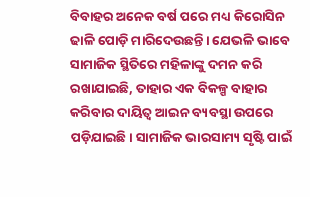ବିବାହର ଅନେକ ବର୍ଷ ପରେ ମଧ୍ୟ କିରୋସିନ ଢାଳି ପୋଡ଼ି ମାରିଦେଉଛନ୍ତି। ଯେଭଳି ଭାବେ ସାମାଜିକ ସ୍ଥିତିରେ ମହିଳାଙ୍କୁ ଦମନ କରି ରଖାଯାଇଛି, ତାହାର ଏକ ବିକଳ୍ପ ବାହାର କରିବାର ଦାୟିତ୍ୱ ଆଇନ ବ୍ୟବସ୍ଥା ଉପରେ ପଡ଼ିଯାଇଛି। ସାମାଜିକ ଭାରସାମ୍ୟ ସୃଷ୍ଟି ପାଇଁ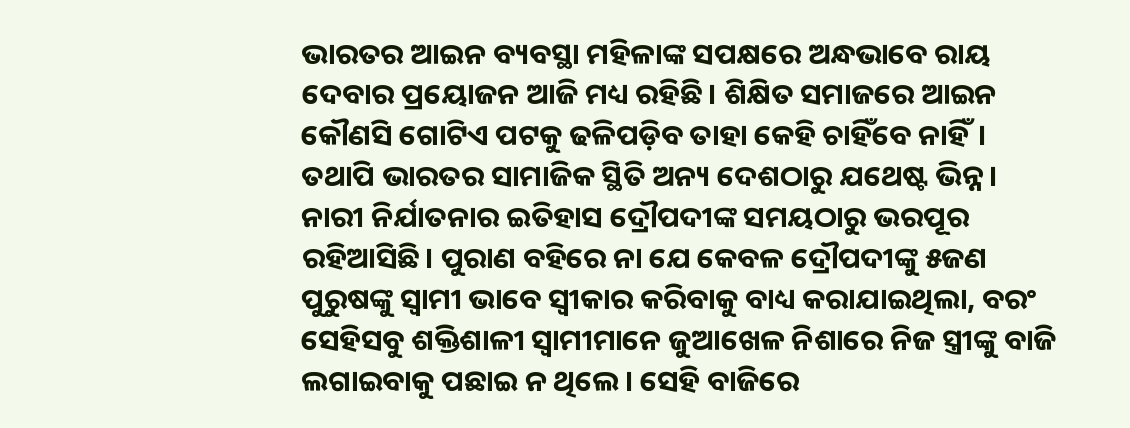ଭାରତର ଆଇନ ବ୍ୟବସ୍ଥା ମହିଳାଙ୍କ ସପକ୍ଷରେ ଅନ୍ଧଭାବେ ରାୟ ଦେବାର ପ୍ରୟୋଜନ ଆଜି ମଧ୍ୟ ରହିଛି। ଶିକ୍ଷିତ ସମାଜରେ ଆଇନ କୌଣସି ଗୋଟିଏ ପଟକୁ ଢଳିପଡ଼ିବ ତାହା କେହି ଚାହିଁବେ ନାହିଁ। ତଥାପି ଭାରତର ସାମାଜିକ ସ୍ଥିତି ଅନ୍ୟ ଦେଶଠାରୁ ଯଥେଷ୍ଟ ଭିନ୍ନ। ନାରୀ ନିର୍ଯାତନାର ଇତିହାସ ଦ୍ରୌପଦୀଙ୍କ ସମୟଠାରୁ ଭରପୂର ରହିଆସିଛି। ପୁରାଣ ବହିରେ ନା ଯେ କେବଳ ଦ୍ରୌପଦୀଙ୍କୁ ୫ଜଣ ପୁରୁଷଙ୍କୁ ସ୍ବାମୀ ଭାବେ ସ୍ବୀକାର କରିବାକୁ ବାଧ୍ୟ କରାଯାଇଥିଲା, ବରଂ ସେହିସବୁ ଶକ୍ତିଶାଳୀ ସ୍ବାମୀମାନେ ଜୁଆଖେଳ ନିଶାରେ ନିଜ ସ୍ତ୍ରୀଙ୍କୁ ବାଜି ଲଗାଇବାକୁ ପଛାଇ ନ ଥିଲେ। ସେହି ବାଜିରେ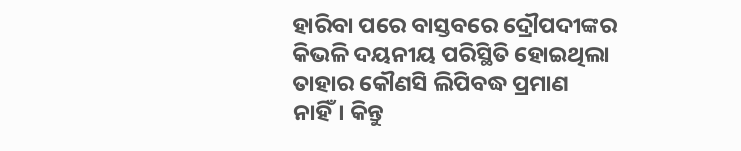ହାରିବା ପରେ ବାସ୍ତବରେ ଦ୍ରୌପଦୀଙ୍କର କିଭଳି ଦୟନୀୟ ପରିସ୍ଥିତି ହୋଇଥିଲା ତାହାର କୌଣସି ଲିପିବଦ୍ଧ ପ୍ରମାଣ ନାହିଁ। କିନ୍ତୁ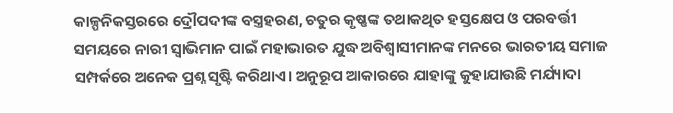କାଳ୍ପନିକସ୍ତରରେ ଦ୍ରୌପଦୀଙ୍କ ବସ୍ତ୍ରହରଣ, ଚତୁର କୃଷ୍ଣଙ୍କ ତଥାକଥିତ ହସ୍ତକ୍ଷେପ ଓ ପରବର୍ତ୍ତୀ ସମୟରେ ନାରୀ ସ୍ବାଭିମାନ ପାଇଁ ମହାଭାରତ ଯୁଦ୍ଧ ଅବିଶ୍ୱାସୀମାନଙ୍କ ମନରେ ଭାରତୀୟ ସମାଜ ସମ୍ପର୍କରେ ଅନେକ ପ୍ରଶ୍ନ ସୃଷ୍ଟି କରିଥାଏ। ଅନୁରୂପ ଆକାରରେ ଯାହାଙ୍କୁ କୁହାଯାଉଛି ମର୍ଯ୍ୟାଦା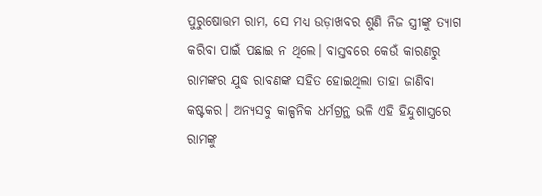ପୁରୁଷୋତ୍ତମ ରାମ, ସେ ମଧ୍ୟ ଉଡ଼ାଖବର ଶୁଣି ନିଜ ସ୍ତ୍ରୀଙ୍କୁ ତ୍ୟାଗ କରିବା ପାଇଁ ପଛାଇ ନ ଥିଲେ। ବାସ୍ତବରେ କେଉଁ କାରଣରୁ ରାମଙ୍କର ଯୁଦ୍ଧ ରାବଣଙ୍କ ସହିତ ହୋଇଥିଲା ତାହା ଜାଣିବା କଷ୍ଟକର। ଅନ୍ୟସବୁ କାଳ୍ପନିକ ଧର୍ମଗ୍ରନ୍ଥ ଭଳି ଏହି ହିନ୍ଦୁଶାସ୍ତ୍ରରେ ରାମଙ୍କୁ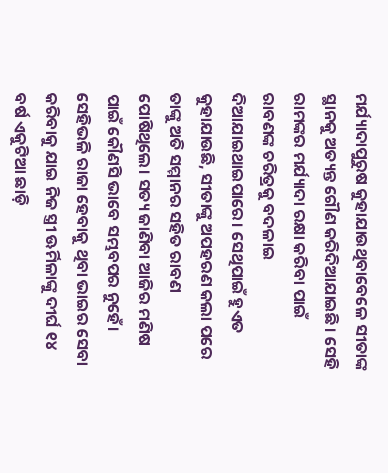ମର୍ଯ୍ୟାଦାପୁରୁଷ କୁହାଯାଉଥିବାବେଳେ ସୀତାଙ୍କ ସ୍ଥାନକୁ ଅତ୍ୟନ୍ତ ଗୌଣ କରିଦିଆଯାଇଛି। ସେହି ରାମଙ୍କର ମର୍ଯ୍ୟାଦା ରକ୍ଷା କରିବା ପାଇଁ ରାବଣଙ୍କ ଚରିତ୍ରକୁ ବଦଳାଇ ଦିଆଯାଇଥାଇପାରେ। ସେଥିପାଇଁ ହୁଏତ କୁହାଯାଉଛି, ସୀତାଙ୍କୁ ଅପହରଣ କଲା ପରେ ତାଙ୍କୁ ଅତି ସମ୍ମାନର ସହିତ ରାବଣ ପୋଷିଥିଲେ। ସତ୍ୟ ଜାଣିବା ଆଜିର ମଣିଷ ପାଇଁ କୌଣସି ଭାବେ ସମ୍ଭବପର ନୁହେଁ। ସେହିଭଳି ରାଜା ହେବାକୁ ଥିବା ଭାଇର ସେବା କରିବାକୁ ଯାଇ ନିଜ ସ୍ତ୍ରୀ ଊର୍ମିଳାଙ୍କୁ ଦୀର୍ଘ ୧୪ ବର୍ଷ ଏକୁଟିଆ ଛାଡ଼ି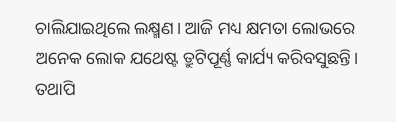ଚାଲିଯାଇଥିଲେ ଲକ୍ଷ୍ମଣ। ଆଜି ମଧ୍ୟ କ୍ଷମତା ଲୋଭରେ ଅନେକ ଲୋକ ଯଥେଷ୍ଟ ତ୍ରୁଟିପୂର୍ଣ୍ଣ କାର୍ଯ୍ୟ କରିବସୁଛନ୍ତି। ତଥାପି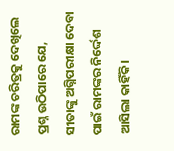ରାମଙ୍କ ଚରିତ୍ରକୁ ଦେଖିଲେ ପ୍ରଶ୍ନ ଉଠିପାରେ ଯେ, ସୀତାଙ୍କୁ ଅଗ୍ନିପରୀକ୍ଷା ଦେବା ପାଇଁ ରାମଙ୍କର ନିର୍ଦ୍ଦେଶ ଆସିଲା କାହିଁକି।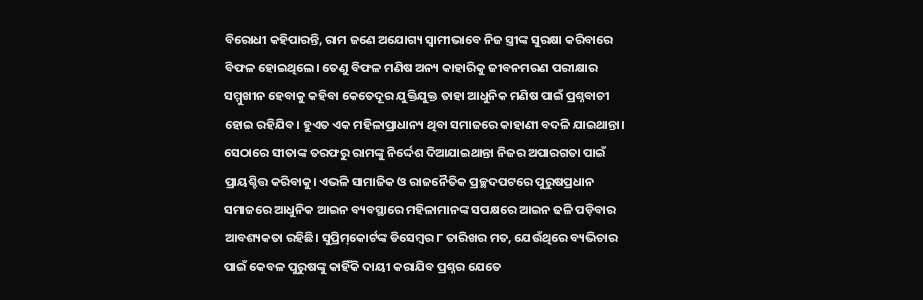ବିରୋଧୀ କହିପାରନ୍ତି, ରାମ ଜଣେ ଅଯୋଗ୍ୟ ସ୍ବାମୀଭାବେ ନିଜ ସ୍ତ୍ରୀଙ୍କ ସୁରକ୍ଷା କରିବାରେ ବିଫଳ ହୋଇଥିଲେ। ତେଣୁ ବିଫଳ ମଣିଷ ଅନ୍ୟ କାହାରିକୁ ଜୀବନମରଣ ପରୀକ୍ଷାର ସମ୍ମୁଖୀନ ହେବାକୁ କହିବା କେତେଦୂର ଯୁକ୍ତିଯୁକ୍ତ ତାହା ଆଧୁନିକ ମଣିଷ ପାଇଁ ପ୍ରଶ୍ନବାଚୀ ହୋଇ ରହିଯିବ। ହୁଏତ ଏକ ମହିଳାପ୍ରାଧାନ୍ୟ ଥିବା ସମାଜରେ କାହାଣୀ ବଦଳି ଯାଇଥାନ୍ତା। ସେଠାରେ ସୀତାଙ୍କ ତରଫରୁ ରାମଙ୍କୁ ନିର୍ଦ୍ଦେଶ ଦିଆଯାଇଥାନ୍ତା ନିଜର ଅପାରଗତା ପାଇଁ ପ୍ରାୟଶ୍ଚିତ୍ତ କରିବାକୁ। ଏଭଳି ସାମାଜିକ ଓ ରାଜନୈତିକ ପ୍ରଚ୍ଛଦପଟରେ ପୁରୁଷପ୍ରଧାନ ସମାଜରେ ଆଧୁନିକ ଆଇନ ବ୍ୟବସ୍ଥାରେ ମହିଳାମାନଙ୍କ ସପକ୍ଷରେ ଆଇନ ଢଳି ପଡ଼ିବାର ଆବଶ୍ୟକତା ରହିଛି। ସୁପ୍ରିମ୍‌କୋର୍ଟଙ୍କ ଡିସେମ୍ବର ୮ ତାରିଖର ମତ, ଯେଉଁଥିରେ ବ୍ୟଭିଚାର ପାଇଁ କେବଳ ପୁରୁଷଙ୍କୁ କାହିଁକି ଦାୟୀ କରାଯିବ ପ୍ରଶ୍ନର ଯେତେ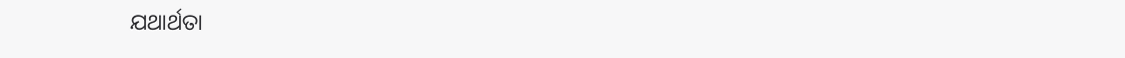ଯଥାର୍ଥତା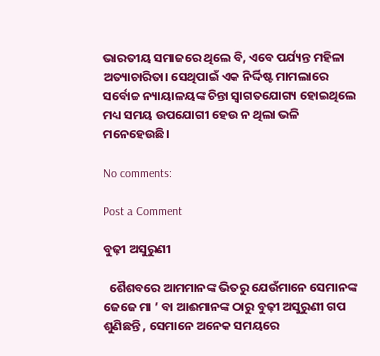ଭାରତୀୟ ସମାଜରେ ଥିଲେ ବି, ଏବେ ପର୍ଯ୍ୟନ୍ତ ମହିଳା ଅତ୍ୟାଚାରିତା। ସେଥିପାଇଁ ଏକ ନିର୍ଦ୍ଦିଷ୍ଟ ମାମଲାରେ ସର୍ବୋଚ୍ଚ ନ୍ୟାୟାଳୟଙ୍କ ଚିନ୍ତା ସ୍ବାଗତଯୋଗ୍ୟ ହୋଇଥିଲେ ମଧ୍ୟ ସମୟ ଉପଯୋଗୀ ହେଉ ନ ଥିଲା ଭଳି ମନେହେଉଛି।

No comments:

Post a Comment

ବୁଢ଼ୀ ଅସୁରୁଣୀ

  ଶୈଶବରେ ଆମମାନଙ୍କ ଭିତରୁ ଯେଉଁମାନେ ସେମାନଙ୍କ ଜେଜେ ମା ’ ବା ଆଈମାନଙ୍କ ଠାରୁ ବୁଢ଼ୀ ଅସୁରୁଣୀ ଗପ ଶୁଣିଛନ୍ତି , ସେମାନେ ଅନେକ ସମୟରେ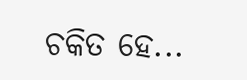ଚକିତ ହେ...